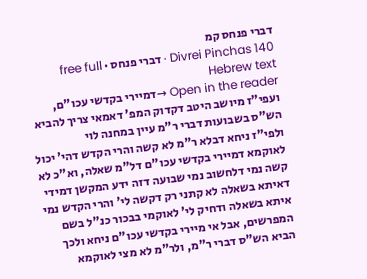דברי פנחס קמ
Divrei Pinchas 140 · דברי פנחס · free full Hebrew text
Open in the reader →דמיירי בקדשי עכו"ם, ועפי"ז מיושב היטב דקדוק המפ' דאמאי צריך להביא הש"ס בשבועות דברי ר"מ עיין במחנה לוי
ולפי"ז ניחא דבלא ר"מ לא קשה והרי הקדש דהי' יכול לאוקמא דמיירי בקדשי עכו"ם דל"מ שאלה, וא"כ לא קשה נמי דלחשוב נמי שבועה דזה ידע המקשן דמידי דאיתא בשאלה לא קתני רק דקשה לי' והרי הקדש נמי איתא בשאלה ודחיק לי' לאוקמי בבכור כנ"ל בשם המפרשים, אבל אי מיירי בקדשי עכו"ם ניחא ולכך הביא הש"ס דברי ר"מ, ולר"מ לא מצי לאוקמא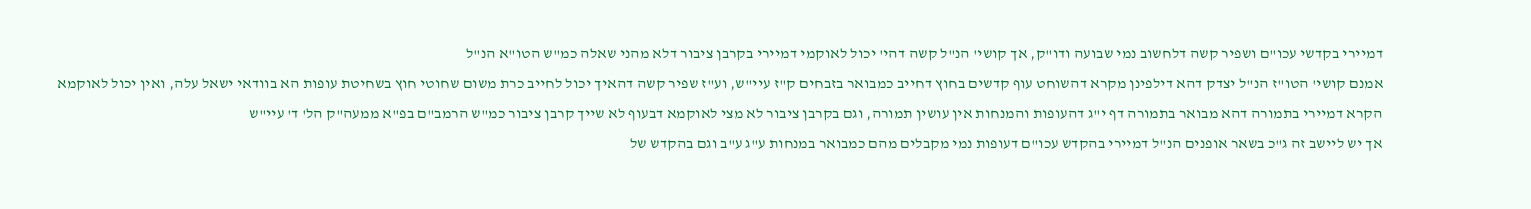דמיירי בקדשי עכו"ם ושפיר קשה דלחשוב נמי שבועה ודו"ק, אך קושי' הנ"ל קשה דהי' יכול לאוקמי דמיירי בקרבן ציבור דלא מהני שאלה כמ"ש הטו"א הנ"ל
אמנם קושי' הטו"ז הנ"ל יצדק דהא דילפינן מקרא דהשוחט עוף קדשים בחוץ דחייב כמבואר בזבחים ק"ז עיי"ש, וע"ז שפיר קשה דהאיך יכול לחייב כרת משום שחוטי חוץ בשחיטת עופות הא בוודאי ישאל עלה, ואין יכול לאוקמא הקרא דמיירי בתמורה דהא מבואר בתמורה דף י"ג דהעופות והמנחות אין עושין תמורה, וגם בקרבן ציבור לא מצי לאוקמא דבעוף לא שייך קרבן ציבור כמ"ש הרמב"ם בפ"א ממעה"ק הל' ד' עיי"ש
אך יש ליישב זה ג"כ בשאר אופנים הנ"ל דמיירי בהקדש עכו"ם דעופות נמי מקבלים מהם כמבואר במנחות ע"ג ע"ב וגם בהקדש של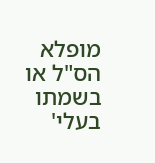מופלא הס"ל או בשמתו בעלי'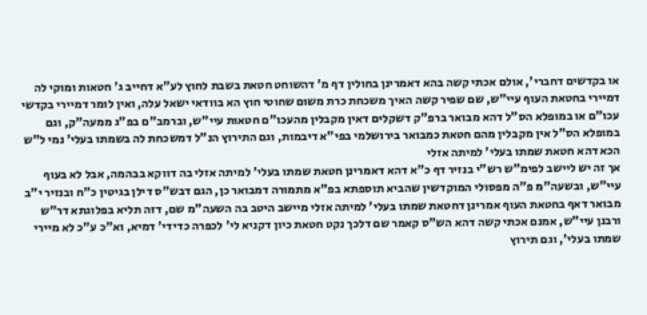או בקדשים דחברי', אולם אכתי קשה בהא דאמרינן בחולין דף מ' דהשוחט חטאת בשבת לחוץ לע"א דחייב ג' חטאות ומוקי לה דמיירי בחטאת העוף עיי"ש, שם שפיר קשה האיך משכחת כרת משום שחוטי חוץ הא בוודאי ישאל עלה, ואין לומר דמיירי בקדשי עכו"ם או במופלא הס"ל דהא מבואר ברפ"ק דשקלים דאין מקבלין מהעכו"ם חטאות עיי"ש, וברמב"ם בפ"ג ממעה"ק, וגם במופלא הס"ל אין מקבלין מהם חטאת כמבואר בירושלמי בפי"א דיבמות, וגם התירוץ הנ"ל דמשכחת לה בשמתו בעלי' נמי ל"ש הכא דהא חטאת שמתו בעלי' למיתה אזלי
אך זה יש ליישב לפימ"ש רש"י בנזיר דף כ"א דהא דאמרינן חטאת שמתו בעלי' למיתה אזלי בה דווקא בבהמה, אבל לא בעוף עיי"ש, ובשעה"מ פ"ה מפסולי המוקדשין שהביא תוספתא בפ"א מתמורה דמבואר כן, הגם דבש"ס דילן בגיטין כ"ח ובנזיר י"ב מבואר דאף בחטאת העוף אמרינן דחטאת שמתו בעלי' למיתה אזלי מיישב היטב בה השעה"מ שם, דזה תליא בפלוגתא דר"ש ורבנן עיי"ש, אמנם אכתי קשה דהא הש"ס קאמר שם דלכך נקט חטאת כיון דקניא לי' לכפרה כדידי' דמיא, וא"כ ע"כ לא מיירי שמתו בעלי', וגם תירוץ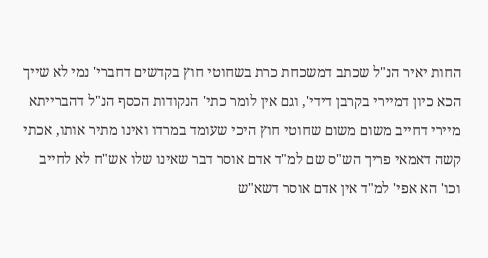החות יאיר הנ"ל שכתב דמשכחת כרת בשחוטי חוץ בקדשים דחברי' נמי לא שייך הכא כיון דמיירי בקרבן דידי', וגם אין לומר כתי' הנקודות הכסף הנ"ל דהברייתא מיירי דחייב משום משום שחוטי חוץ היכי שעומד במרדו ואינו מתיר אותו, אכתי קשה דאמאי פריך הש"ס שם למ"ד אדם אוסר דבר שאינו שלו אש"ח לא לחייב וכו' הא אפי' למ"ד אין אדם אוסר דשא"ש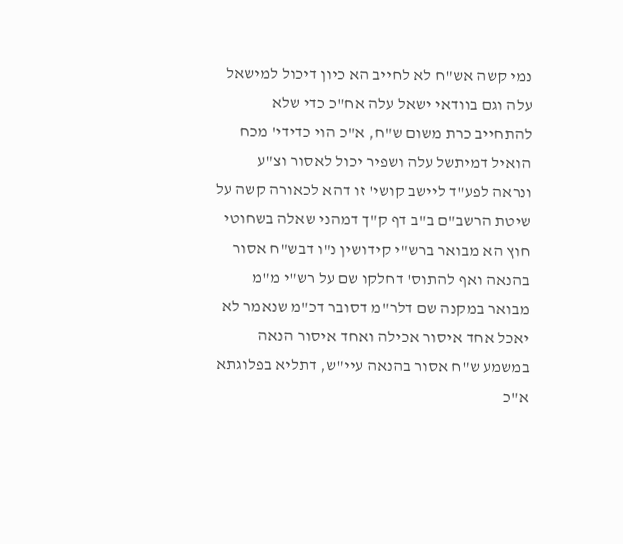נמי קשה אש"ח לא לחייב הא כיון דיכול למישאל עלה וגם בוודאי ישאל עלה אח"כ כדי שלא להתחייב כרת משום ש"ח, א"כ הוי כדידי' מכח הואיל דמיתשל עלה ושפיר יכול לאסור וצ"ע
ונראה לפע"ד ליישב קושי' זו דהא לכאורה קשה על שיטת הרשב"ם ב"ב דף ק"ך דמהני שאלה בשחוטי חוץ הא מבואר ברש"י קידושין נ"ו דבש"ח אסור בהנאה ואף להתוס' דחלקו שם על רש"י מ"מ מבואר במקנה שם דלר"מ דסובר דכ"מ שנאמר לא יאכל אחד איסור אכילה ואחד איסור הנאה במשמע ש"ח אסור בהנאה עיי"ש, דתליא בפלוגתא א"כ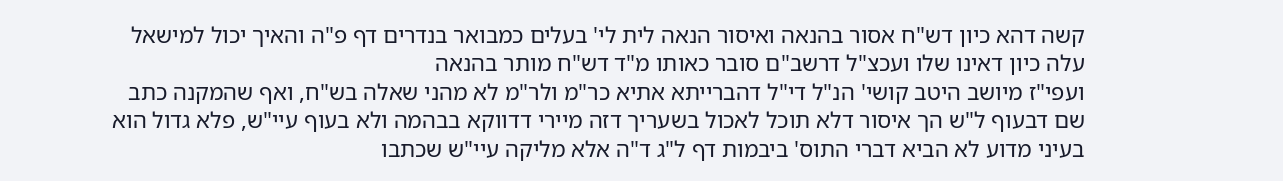קשה דהא כיון דש"ח אסור בהנאה ואיסור הנאה לית לי' בעלים כמבואר בנדרים דף פ"ה והאיך יכול למישאל עלה כיון דאינו שלו ועכצ"ל דרשב"ם סובר כאותו מ"ד דש"ח מותר בהנאה
ועפי"ז מיושב היטב קושי' הנ"ל די"ל דהברייתא אתיא כר"מ ולר"מ לא מהני שאלה בש"ח, ואף שהמקנה כתב שם דבעוף ל"ש הך איסור דלא תוכל לאכול בשעריך דזה מיירי דדווקא בבהמה ולא בעוף עיי"ש, פלא גדול הוא בעיני מדוע לא הביא דברי התוס' ביבמות דף ל"ג ד"ה אלא מליקה עיי"ש שכתבו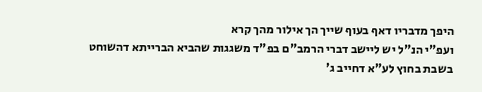היפך מדבריו דאף בעוף שייך הך אילור מהך קרא
ועפ"י הנ"ל יש ליישב דברי הרמב"ם בפ"ד משגגות שהביא הברייתא דהשוחט בשבת בחוץ לע"א דחייב ג'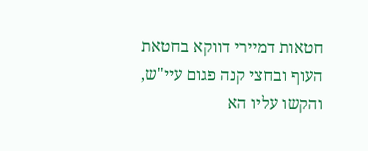חטאות דמיירי דווקא בחטאת העוף ובחצי קנה פגום עיי"ש, והקשו עליו הא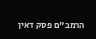הרמב"ם פסק דאין